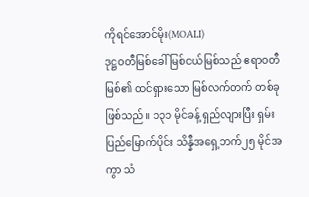ကိုရင်အောင်မိုး(MOALI)
ဒုဋ္ဌဝတီမြစ်ခေါ် မြစ်ငယ်မြစ်သည် ဧရာဝတီမြစ်၏ ထင်ရှားသော မြစ်လက်တက် တစ်ခုဖြစ်သည်။ ၁၃၁ မိုင်ခန့် ရှည်လျားပြီး ရှမ်းပြည်မြောက်ပိုင်း သိန္နီအရှေ့ဘက်၂၅ မိုင်အကွာ သံ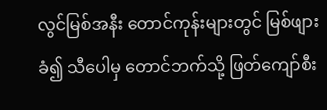လွင်မြစ်အနီး တောင်ကုန်းများတွင် မြစ်ဖျားခံ၍ သီပေါမှ တောင်ဘက်သို့ ဖြတ်ကျော်စီး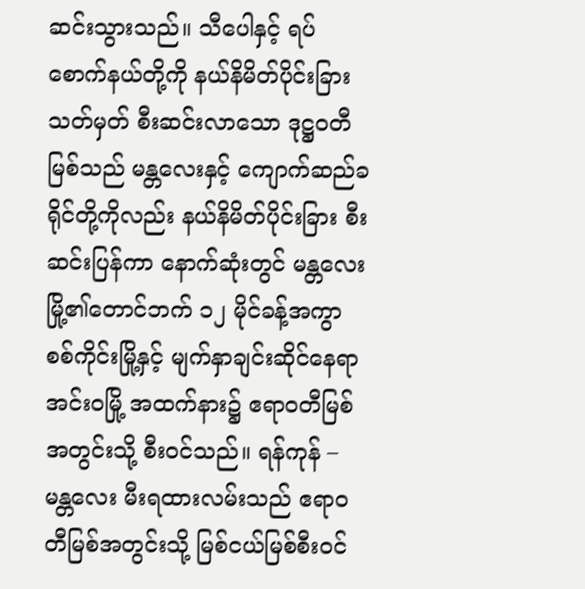ဆင်းသွားသည်။ သီပေါနှင့် ရပ်စောက်နယ်တို့ကို နယ်နိမိတ်ပိုင်းခြားသတ်မှတ် စီးဆင်းလာသော ဒုဋ္ဌဝတီမြစ်သည် မန္တလေးနှင့် ကျောက်ဆည်ခရိုင်တို့ကိုလည်း နယ်နိမိတ်ပိုင်းခြား စီးဆင်းပြန်ကာ နောက်ဆုံးတွင် မန္တလေးမြို့၏တောင်ဘက် ၁၂ မိုင်ခန့်အကွာ စစ်ကိုင်းမြို့နှင့် မျက်နှာချင်းဆိုင်နေရာ အင်းဝမြို့ အထက်နား၌ ဧရာဝတီမြစ်အတွင်းသို့ စီးဝင်သည်။ ရန်ကုန် – မန္တလေး မီးရထားလမ်းသည် ဧရာဝတီမြစ်အတွင်းသို့ မြစ်ငယ်မြစ်စီးဝင်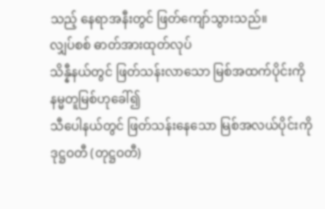သည့် နေရာအနီးတွင် ဖြတ်ကျော်သွားသည်။
လျှပ်စစ် ဓာတ်အားထုတ်လုပ်
သိန္နီနယ်တွင် ဖြတ်သန်းလာသော မြစ်အထက်ပိုင်းကို နမ္မတူမြစ်ဟုခေါ်၍
သီပေါနယ်တွင် ဖြတ်သန်းနေသော မြစ်အလယ်ပိုင်းကို ဒုဋ္ဌဝတီ (တုဋ္ဌဝတီ)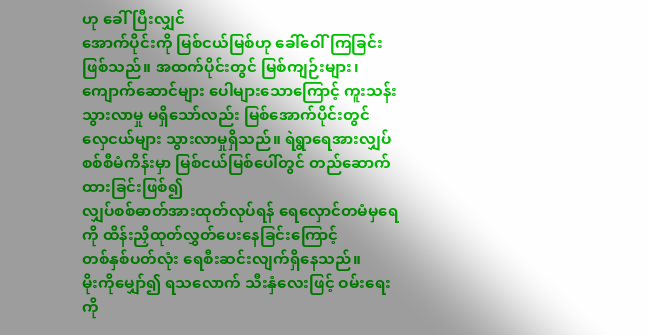ဟု ခေါ်ပြီးလျှင်
အောက်ပိုင်းကို မြစ်ငယ်မြစ်ဟု ခေါ်ဝေါ်ကြခြင်းဖြစ်သည်။ အထက်ပိုင်းတွင် မြစ်ကျဉ်းများ၊
ကျောက်ဆောင်များ ပေါများသောကြောင့် ကူးသန်းသွားလာမှု မရှိသော်လည်း မြစ်အောက်ပိုင်းတွင်
လှေငယ်များ သွားလာမှုရှိသည်။ ရဲရွာရေအားလျှပ်စစ်စီမံကိန်းမှာ မြစ်ငယ်မြစ်ပေါ်တွင် တည်ဆောက်ထားခြင်းဖြစ်၍
လျှပ်စစ်ဓာတ်အားထုတ်လုပ်ရန် ရေလှောင်တမံမှရေကို ထိန်းညှိထုတ်လွှတ်ပေးနေခြင်းကြောင့်
တစ်နှစ်ပတ်လုံး ရေစီးဆင်းလျက်ရှိနေသည်။
မိုးကိုမျှော်၍ ရသလောက် သီးနှံလေးဖြင့် ဝမ်းရေးကို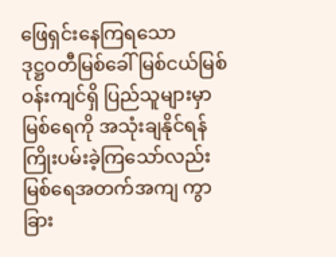ဖြေရှင်းနေကြရသော
ဒုဋ္ဌဝတီမြစ်ခေါ် မြစ်ငယ်မြစ်ဝန်းကျင်ရှိ ပြည်သူများမှာ မြစ်ရေကို အသုံးချနိုင်ရန်
ကြိုးပမ်းခဲ့ကြသော်လည်း မြစ်ရေအတက်အကျ ကွာခြား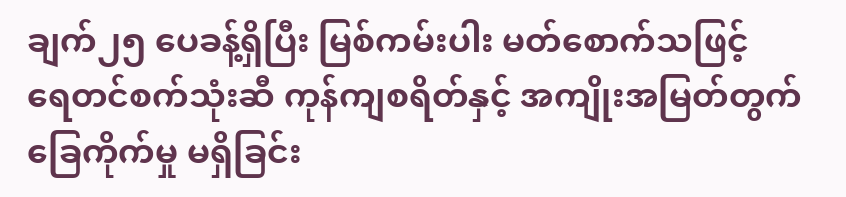ချက်၂၅ ပေခန့်ရှိပြီး မြစ်ကမ်းပါး မတ်စောက်သဖြင့်
ရေတင်စက်သုံးဆီ ကုန်ကျစရိတ်နှင့် အကျိုးအမြတ်တွက်ခြေကိုက်မှု မရှိခြင်း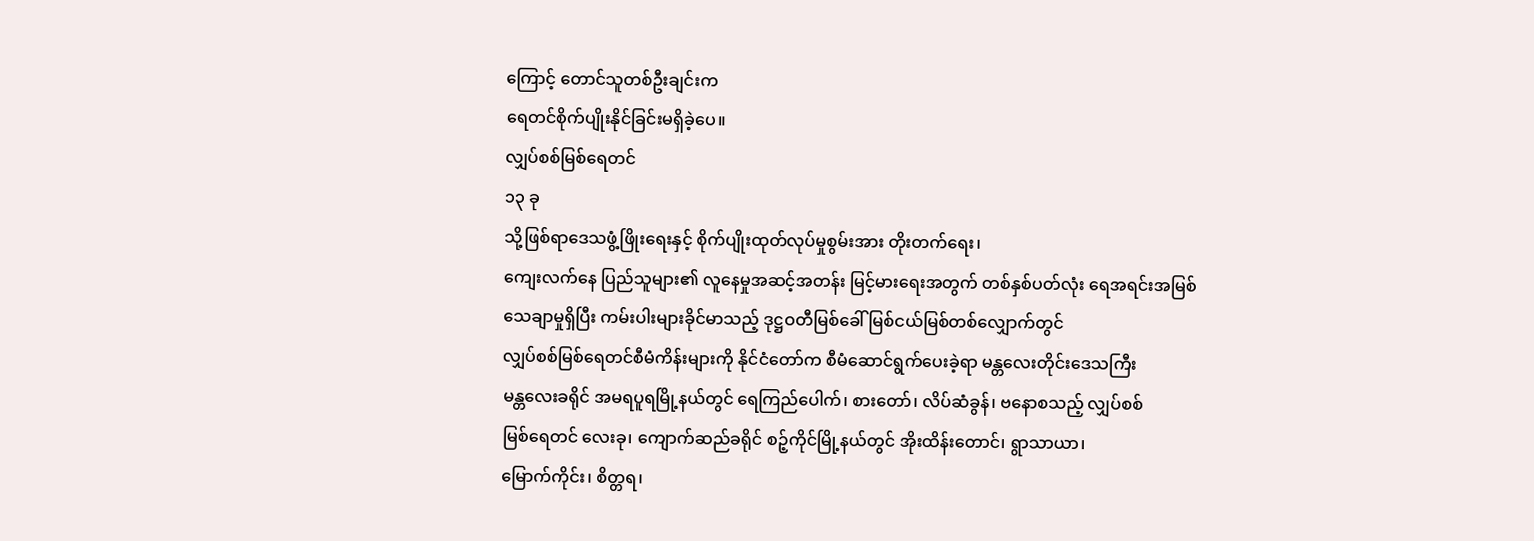ကြောင့် တောင်သူတစ်ဦးချင်းက
ရေတင်စိုက်ပျိုးနိုင်ခြင်းမရှိခဲ့ပေ။
လျှပ်စစ်မြစ်ရေတင်
၁၃ ခု
သို့ဖြစ်ရာဒေသဖွံ့ဖြိုးရေးနှင့် စိုက်ပျိုးထုတ်လုပ်မှုစွမ်းအား တိုးတက်ရေး၊
ကျေးလက်နေ ပြည်သူများ၏ လူနေမှုအဆင့်အတန်း မြင့်မားရေးအတွက် တစ်နှစ်ပတ်လုံး ရေအရင်းအမြစ်
သေချာမှုရှိပြီး ကမ်းပါးများခိုင်မာသည့် ဒုဋ္ဌဝတီမြစ်ခေါ် မြစ်ငယ်မြစ်တစ်လျှောက်တွင်
လျှပ်စစ်မြစ်ရေတင်စီမံကိန်းများကို နိုင်ငံတော်က စီမံဆောင်ရွက်ပေးခဲ့ရာ မန္တလေးတိုင်းဒေသကြီး
မန္တလေးခရိုင် အမရပူရမြို့နယ်တွင် ရေကြည်ပေါက်၊ စားတော်၊ လိပ်ဆံခွန်၊ ဗနောစသည့် လျှပ်စစ်
မြစ်ရေတင် လေးခု၊ ကျောက်ဆည်ခရိုင် စဉ့်ကိုင်မြို့နယ်တွင် အိုးထိန်းတောင်၊ ရွာသာယာ၊
မြောက်ကိုင်း၊ စိတ္တရ၊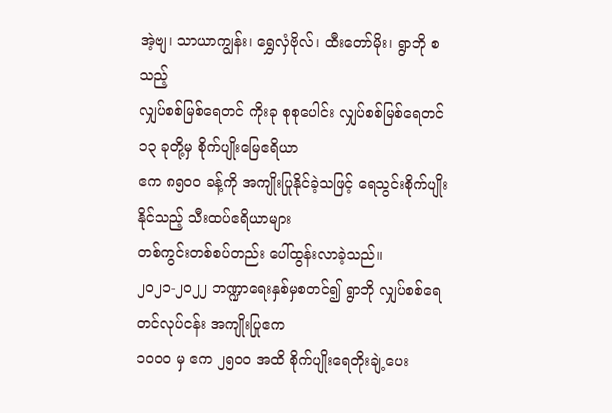အဲ့ဗျ၊ သာယာကျွန်း၊ ရွှေလှံဗိုလ်၊ ထီးတော်မိုး၊ ရွာဘို စသည့်
လျှပ်စစ်မြစ်ရေတင် ကိုးခု စုစုပေါင်း လျှပ်စစ်မြစ်ရေတင် ၁၃ ခုတို့မှ စိုက်ပျိုးမြေဧရိယာ
ဧက ၈၅၀၀ ခန့်ကို အကျိုးပြုနိုင်ခဲ့သဖြင့် ရေသွင်းစိုက်ပျိုးနိုင်သည့် သီးထပ်ဧရိယာများ
တစ်ကွင်းတစ်စပ်တည်း ပေါ်ထွန်းလာခဲ့သည်။
၂၀၂၁-၂၀၂၂ ဘဏ္ဍာရေးနှစ်မှစတင်၍ ရွာဘို လျှပ်စစ်ရေတင်လုပ်ငန်း အကျိုးပြုဧက
၁၀၀၀ မှ ဧက ၂၅၀၀ အထိ စိုက်ပျိုးရေတိုးချဲ့ပေး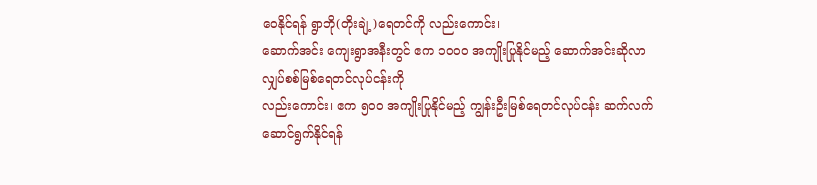ဝေနိုင်ရန် ရွာဘို(တိုးချဲ့)ရေတင်ကို လည်းကောင်း၊
ဆောက်အင်း ကျေးရွာအနီးတွင် ဧက ၁၀၀၀ အကျိုးပြုနိုင်မည့် ဆောက်အင်းဆိုလာ လျှပ်စစ်မြစ်ရေတင်လုပ်ငန်းကို
လည်းကောင်း၊ ဧက ၅၀၀ အကျိုးပြုနိုင်မည့် ကျွန်းဦးမြစ်ရေတင်လုပ်ငန်း ဆက်လက်ဆောင်ရွက်နိုင်ရန်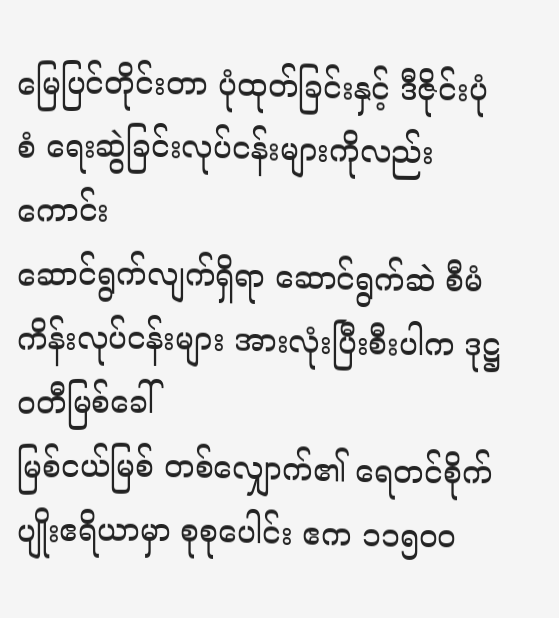မြေပြင်တိုင်းတာ ပုံထုတ်ခြင်းနှင့် ဒီဇိုင်းပုံစံ ရေးဆွဲခြင်းလုပ်ငန်းများကိုလည်းကောင်း
ဆောင်ရွက်လျက်ရှိရာ ဆောင်ရွက်ဆဲ စီမံကိန်းလုပ်ငန်းများ အားလုံးပြီးစီးပါက ဒုဋ္ဌဝတီမြစ်ခေါ်
မြစ်ငယ်မြစ် တစ်လျှောက်၏ ရေတင်စိုက်ပျိုးဧရိယာမှာ စုစုပေါင်း ဧက ၁၁၅၀၀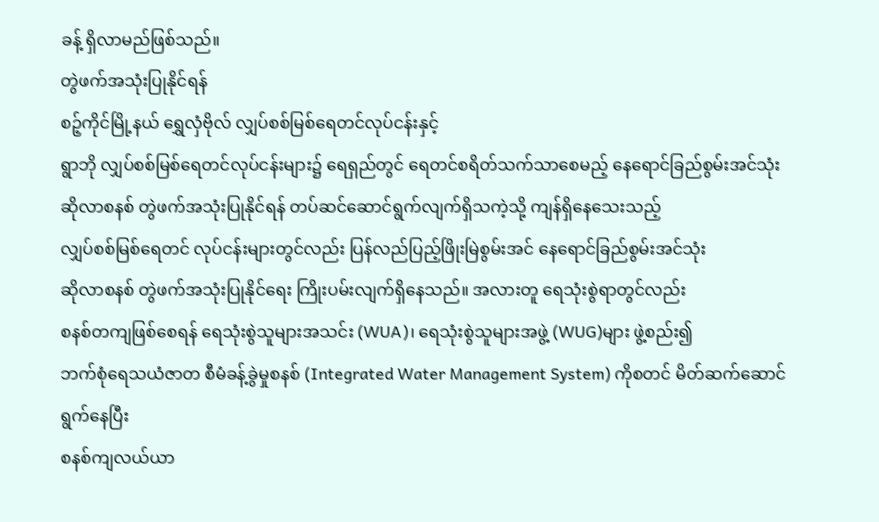ခန့် ရှိလာမည်ဖြစ်သည်။
တွဲဖက်အသုံးပြုနိုင်ရန်
စဉ့်ကိုင်မြို့နယ် ရွှေလှံဗိုလ် လျှပ်စစ်မြစ်ရေတင်လုပ်ငန်းနှင့်
ရွာဘို လျှပ်စစ်မြစ်ရေတင်လုပ်ငန်းများ၌ ရေရှည်တွင် ရေတင်စရိတ်သက်သာစေမည့် နေရောင်ခြည်စွမ်းအင်သုံး
ဆိုလာစနစ် တွဲဖက်အသုံးပြုနိုင်ရန် တပ်ဆင်ဆောင်ရွက်လျက်ရှိသကဲ့သို့ ကျန်ရှိနေသေးသည့်
လျှပ်စစ်မြစ်ရေတင် လုပ်ငန်းများတွင်လည်း ပြန်လည်ပြည့်ဖြိုးမြဲစွမ်းအင် နေရောင်ခြည်စွမ်းအင်သုံး
ဆိုလာစနစ် တွဲဖက်အသုံးပြုနိုင်ရေး ကြိုးပမ်းလျက်ရှိနေသည်။ အလားတူ ရေသုံးစွဲရာတွင်လည်း
စနစ်တကျဖြစ်စေရန် ရေသုံးစွဲသူများအသင်း (WUA)၊ ရေသုံးစွဲသူများအဖွဲ့ (WUG)များ ဖွဲ့စည်း၍
ဘက်စုံရေသယံဇာတ စီမံခန့်ခွဲမှုစနစ် (Integrated Water Management System) ကိုစတင် မိတ်ဆက်ဆောင်ရွက်နေပြီး
စနစ်ကျလယ်ယာ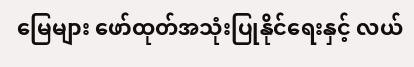မြေများ ဖော်ထုတ်အသုံးပြုနိုင်ရေးနှင့် လယ်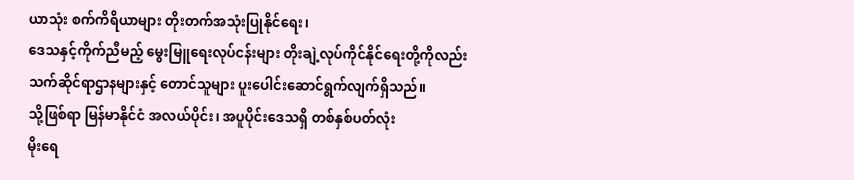ယာသုံး စက်ကိရိယာများ တိုးတက်အသုံးပြုနိုင်ရေး၊
ဒေသနှင့်ကိုက်ညီမည့် မွေးမြူရေးလုပ်ငန်းများ တိုးချဲ့လုပ်ကိုင်နိုင်ရေးတို့ကိုလည်း
သက်ဆိုင်ရာဌာနများနှင့် တောင်သူများ ပူးပေါင်းဆောင်ရွက်လျက်ရှိသည်။
သို့ဖြစ်ရာ မြန်မာနိုင်ငံ အလယ်ပိုင်း၊ အပူပိုင်းဒေသရှိ တစ်နှစ်ပတ်လုံး
မိုးရေ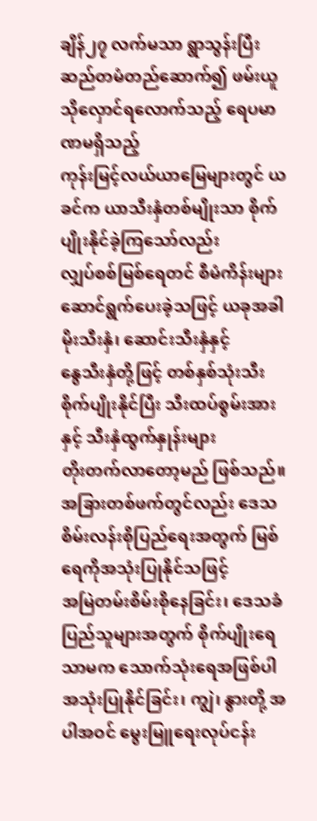ချိန်၂၇ လက်မသာ ရွာသွန်းပြီး ဆည်တမံတည်ဆောက်၍ ဖမ်းယူသိုလှောင်ရလောက်သည့် ရေပမာဏမရှိသည့်
ကုန်းမြင့်လယ်ယာမြေများတွင် ယခင်က ယာသီးနှံတစ်မျိုးသာ စိုက်ပျိုးနိုင်ခဲ့ကြသော်လည်း
လျှပ်စစ်မြစ်ရေတင် စီမံကိန်းများ ဆောင်ရွက်ပေးခဲ့သဖြင့် ယခုအခါ မိုးသီးနှံ၊ ဆောင်းသီးနှံနှင့်
နွေသီးနှံတို့ဖြင့် တစ်နှစ်သုံးသီး စိုက်ပျိုးနိုင်ပြီး သီးထပ်စွမ်းအားနှင့် သီးနှံထွက်နှုန်းများ
တိုးတက်လာတော့မည် ဖြစ်သည်။ အခြားတစ်ဖက်တွင်လည်း ဒေသစိမ်းလန်းစိုပြည်ရေးအတွက် မြစ်ရေကိုအသုံးပြုနိုင်သဖြင့်
အမြဲတမ်းစိမ်းစိုနေခြင်း၊ ဒေသခံပြည်သူများအတွက် စိုက်ပျိုးရေသာမက သောက်သုံးရေအဖြစ်ပါ
အသုံးပြုနိုင်ခြင်း၊ ကျွဲ၊ နွားတို့ အပါအဝင် မွေးမြူရေးလုပ်ငန်း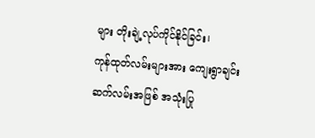များ တိုးချဲ့လုပ်ကိုင်နိုင်ခြင်း၊
ကုန်ထုတ်လမ်းများအား ကျေးရွာချင်းဆက်လမ်းအဖြစ် အသုံးပြု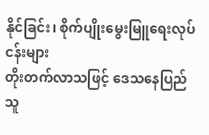နိုင်ခြင်း၊ စိုက်ပျိုးမွေးမြူရေးလုပ်ငန်းများ
တိုးတက်လာသဖြင့် ဒေသနေပြည်သူ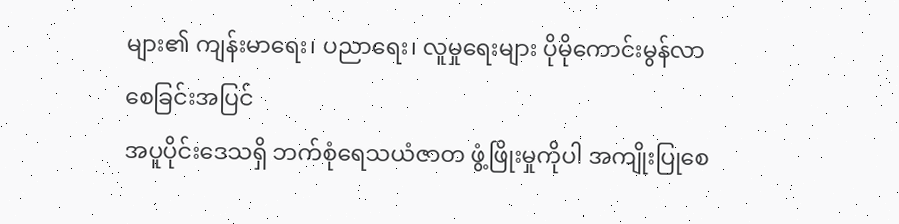များ၏ ကျန်းမာရေး၊ ပညာရေး၊ လူမှုရေးများ ပိုမိုကောင်းမွန်လာစေခြင်းအပြင်
အပူပိုင်းဒေသရှိ ဘက်စုံရေသယံဇာတ ဖွံ့ဖြိုးမှုကိုပါ အကျိုးပြုစေ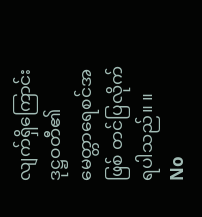လျက်ရှိကြောင်း ဒုဋ္ဌဝတီ၏
မေတ္တာရေစင်အဖြစ် တင်ပြလိုက်ရပါသည်။ ။
No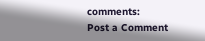comments:
Post a Comment